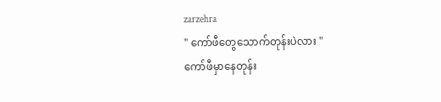zarzehra
" ကော်ဖီတွေသောက်တုန်းပဲလား "
ကော်ဖီမှာနေတုန်း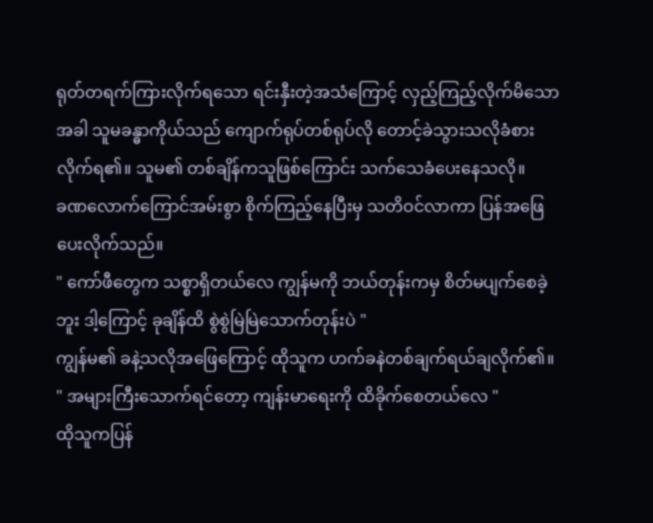ရုတ်တရက်ကြားလိုက်ရသော ရင်းနှီးတဲ့အသံကြောင့် လှည့်ကြည့်လိုက်မိသောအခါ သူမခန္ဓာကိုယ်သည် ကျောက်ရုပ်တစ်ရုပ်လို တောင့်ခဲသွားသလိုခံစားလိုက်ရ၏။ သူမ၏ တစ်ချိန်ကသူဖြစ်ကြောင်း သက်သေခံပေးနေသလို။
ခဏလောက်ကြောင်အမ်းစွာ စိုက်ကြည့်နေပြီးမှ သတိဝင်လာကာ ပြန်အဖြေပေးလိုက်သည်။
" ကော်ဖီတွေက သစ္စာရှိတယ်လေ ကျွန်မကို ဘယ်တုန်းကမှ စိတ်မပျက်စေခဲ့ဘူး ဒါ့ကြောင့် ခုချိန်ထိ စွဲစွဲမြဲမြဲသောက်တုန်းပဲ "
ကျွန်မ၏ ခနဲ့သလိုအဖြေကြောင့် ထိုသူက ဟက်ခနဲတစ်ချက်ရယ်ချလိုက်၏။
" အများကြီးသောက်ရင်တော့ ကျန်းမာရေးကို ထိခိုက်စေတယ်လေ "
ထိုသူကပြန်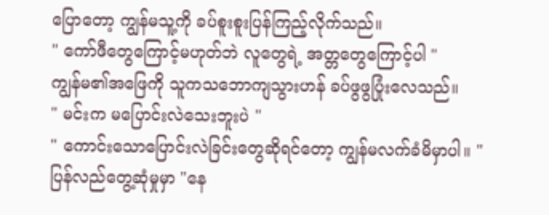ပြောတော့ ကျွန်မသူ့ကို ခပ်စူးစူးပြန်ကြည့်လိုက်သည်။
" ကော်ဖီတွေကြောင့်မဟုတ်ဘဲ လူတွေရဲ့ အတ္တတွေကြောင့်ပါ "
ကျွန်မ၏အဖြေကို သူကသဘောကျသွားဟန် ခပ်ဖွဖွပြုံးလေသည်။
" မင်းက မပြောင်းလဲသေးဘူးပဲ "
" ကောင်းသောပြောင်းလဲခြင်းတွေဆိုရင်တော့ ကျွန်မလက်ခံမိမှာပါ။ "
ပြန်လည်တွေ့ဆုံမှုမှာ "နေ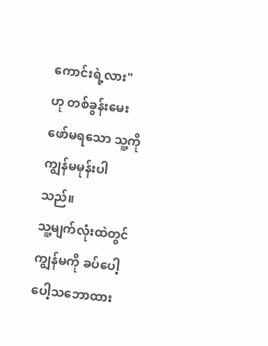ကောင်းရဲ့လား" ဟု တစ်ခွန်းမေးဖော်မရသော သူ့ကို ကျွန်မမုန်းပါသည်။
သူ့မျက်လုံးထဲတွင် ကျွန်မကို ခပ်ပေါ့ပေါ့သဘောထား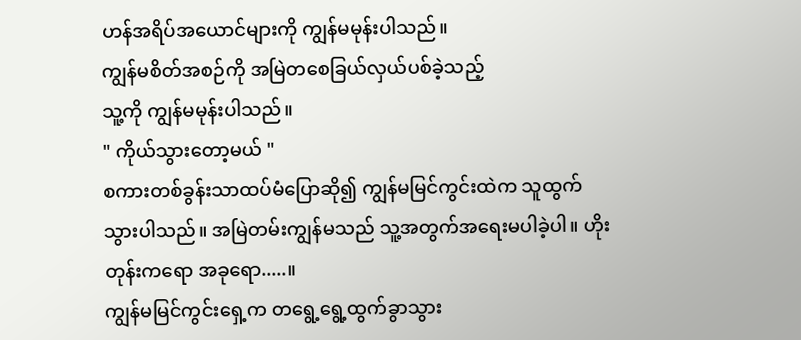ဟန်အရိပ်အယောင်များကို ကျွန်မမုန်းပါသည်။
ကျွန်မစိတ်အစဉ်ကို အမြဲတစေခြယ်လှယ်ပစ်ခဲ့သည့်
သူ့ကို ကျွန်မမုန်းပါသည်။
" ကိုယ်သွားတော့မယ် "
စကားတစ်ခွန်းသာထပ်မံပြောဆို၍ ကျွန်မမြင်ကွင်းထဲက သူထွက်သွားပါသည်။ အမြဲတမ်းကျွန်မသည် သူ့အတွက်အရေးမပါခဲ့ပါ။ ဟိုးတုန်းကရော အခုရော.....။
ကျွန်မမြင်ကွင်းရှေ့က တရွေ့ရွေ့ထွက်ခွာသွား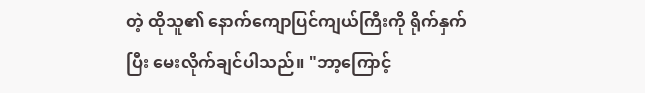တဲ့ ထိုသူ၏ နောက်ကျောပြင်ကျယ်ကြီးကို ရိုက်နှက်ပြီး မေးလိုက်ချင်ပါသည်။ "ဘာ့ကြောင့်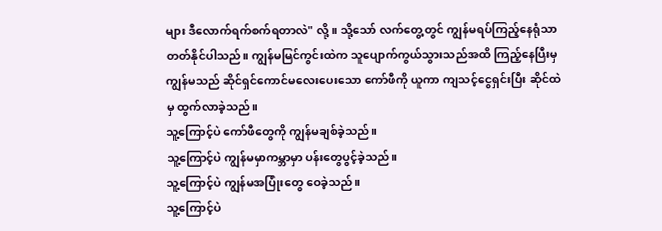များ ဒီလောက်ရက်စက်ရတာလဲ" လို့။ သို့သော် လက်တွေ့တွင် ကျွန်မရပ်ကြည့်နေရုံသာ တတ်နိုင်ပါသည်။ ကျွန်မမြင်ကွင်းထဲက သူပျောက်ကွယ်သွားသည်အထိ ကြည့်နေပြီးမှ ကျွန်မသည် ဆိုင်ရှင်ကောင်မလေးပေးသော ကော်ဖီကို ယူကာ ကျသင့်ငွေရှင်းပြီး ဆိုင်ထဲမှ ထွက်လာခဲ့သည်။
သူ့ကြောင့်ပဲ ကော်ဖီတွေကို ကျွန်မချစ်ခဲ့သည်။
သူ့ကြောင့်ပဲ ကျွန်မမှာကမ္ဘာမှာ ပန်းတွေပွင့်ခဲ့သည်။
သူ့ကြောင့်ပဲ ကျွန်မအပြုံးတွေ ဝေခဲ့သည်။
သူ့ကြောင့်ပဲ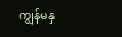ကျွန်မနှ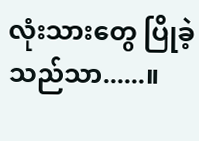လုံးသားတွေ ပြိုခဲ့သည်သာ......။